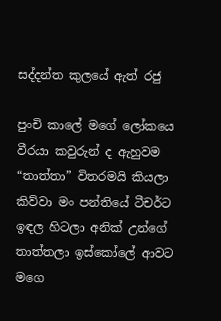සද්දන්ත කුලයේ ඇත් රජු

පුංචි කාලේ මගේ ලෝකයෙ
වීරයා කවුරුන් ද ඇහුවම
“තාත්තා” විතරමයි කියලා
කිව්වා මං පන්තියේ ටීචර්ට
ඉඳල හිටලා අනික් උන්ගේ
තාත්තලා ඉස්කෝලේ ආවට
මගෙ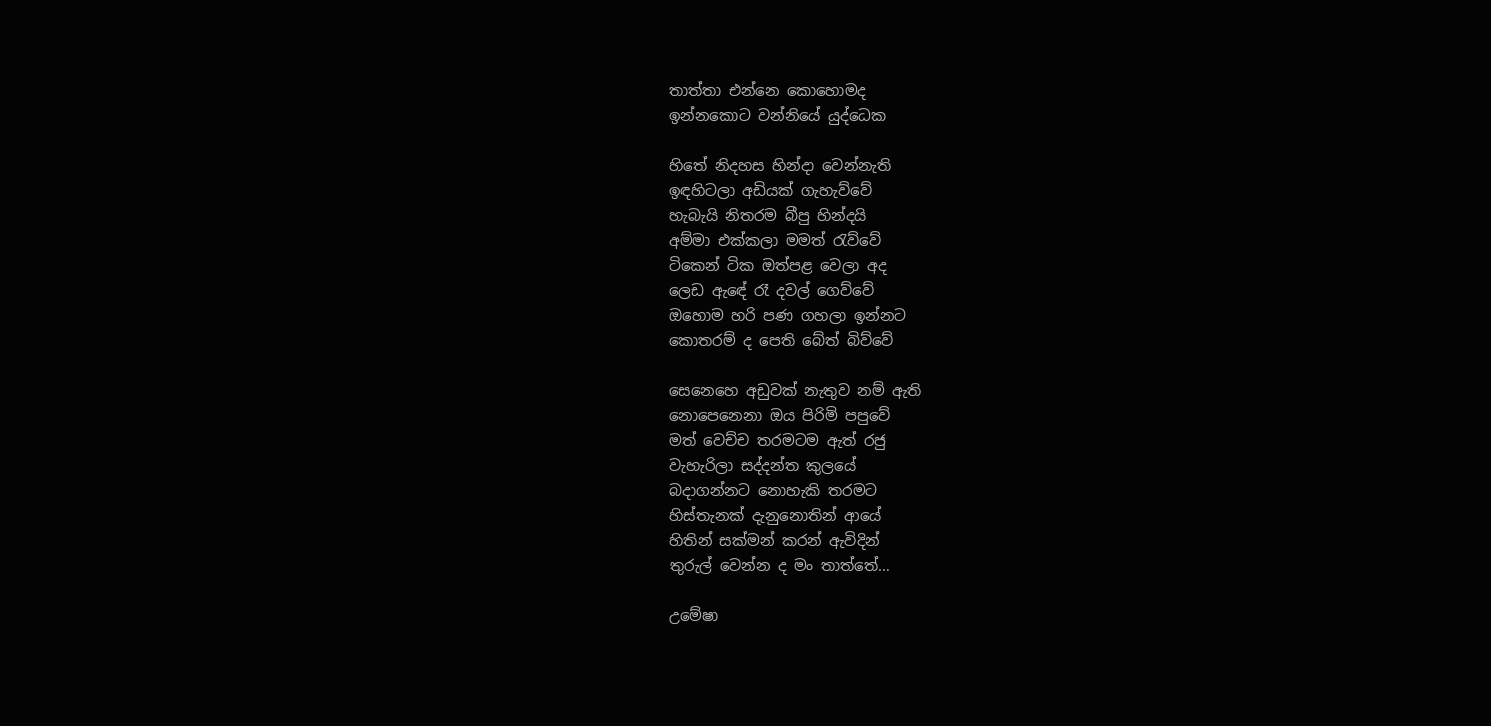තාත්තා එන්නෙ කොහොමද
ඉන්නකොට වන්නියේ යුද්ධෙක

හිතේ නිදහස හින්දා වෙන්නැති
ඉඳහිටලා අඩියක් ගැහැව්වේ
හැබැයි නිතරම බීපු හින්දයි
අම්මා එක්කලා මමත් රැව්වේ
ටිකෙන් ටික ඔත්පළ වෙලා අද
ලෙඩ ඇඳේ රෑ දවල් ගෙව්වේ
ඔහොම හරි පණ ගහලා ඉන්නට
කොතරම් ද පෙති බේත් බිව්වේ

සෙනෙහෙ අඩුවක් නැතුව නම් ඇති
නොපෙනෙනා ඔය පිරිමි පපුවේ
මත් වෙච්ච තරමටම ඇත් රජු
වැහැරිලා සද්දන්ත කුලයේ
බදාගන්නට නොහැකි තරමට
හිස්තැනක් දැනුනොතින් ආයේ
හිතින් සක්මන් කරන් ඇවිදින්
තුරුල් වෙන්න ද මං තාත්තේ…

උමේෂා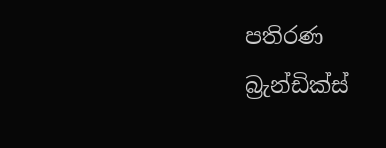පතිරණ
බ්‍රැන්ඩික්ස්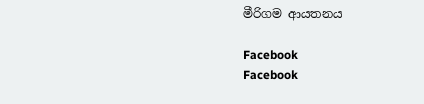මීරිගම ආයතනය

Facebook
Facebook